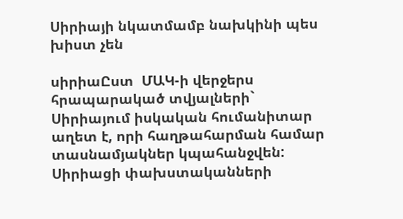Սիրիայի նկատմամբ նախկինի պես խիստ չեն

սիրիաԸստ  ՄԱԿ-ի վերջերս հրապարակած տվյալների` Սիրիայում իսկական հումանիտար աղետ է, որի հաղթահարման համար տասնամյակներ կպահանջվեն: Սիրիացի փախստականների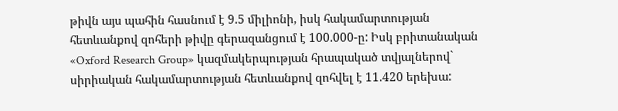թիվն այս պահին հասնում է 9.5 միլիոնի, իսկ հակամարտության հետևանքով զոհերի թիվը գերազանցում է 100.000-ը: Իսկ բրիտանական «Oxford Research Group» կազմակերպության հրապակած տվյալներով` սիրիական հակամարտության հետևանքով զոհվել է 11.420 երեխա: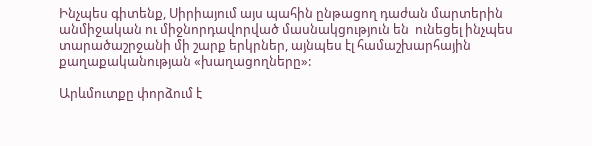Ինչպես գիտենք, Սիրիայում այս պահին ընթացող դաժան մարտերին անմիջական ու միջնորդավորված մասնակցություն են  ունեցել ինչպես տարածաշրջանի մի շարք երկրներ, այնպես էլ համաշխարհային քաղաքականության «խաղացողները»:

Արևմուտքը փորձում է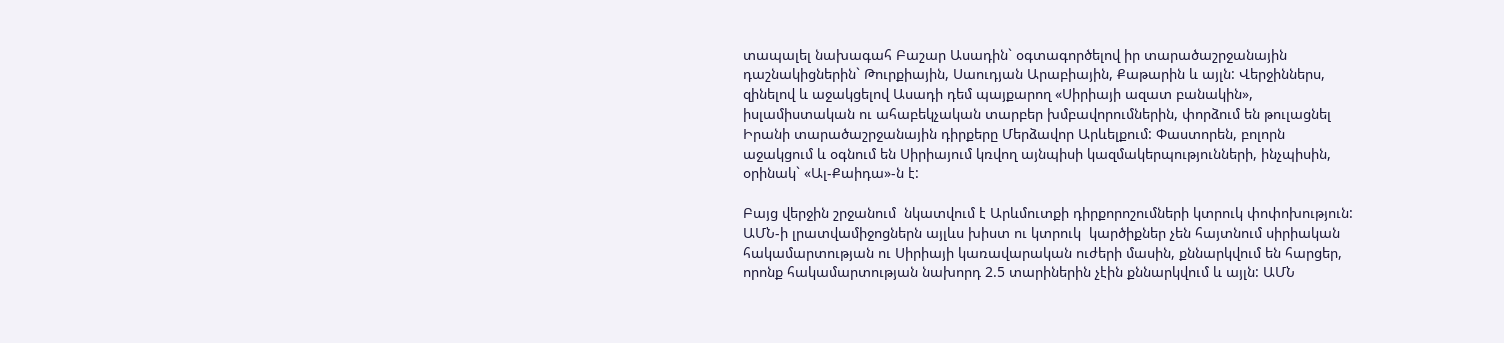տապալել նախագահ Բաշար Ասադին` օգտագործելով իր տարածաշրջանային դաշնակիցներին` Թուրքիային, Սաուդյան Արաբիային, Քաթարին և այլն: Վերջիններս, զինելով և աջակցելով Ասադի դեմ պայքարող «Սիրիայի ազատ բանակին», իսլամիստական ու ահաբեկչական տարբեր խմբավորումներին, փորձում են թուլացնել Իրանի տարածաշրջանային դիրքերը Մերձավոր Արևելքում: Փաստորեն, բոլորն աջակցում և օգնում են Սիրիայում կռվող այնպիսի կազմակերպությունների, ինչպիսին, օրինակ` «Ալ-Քաիդա»-ն է:

Բայց վերջին շրջանում  նկատվում է Արևմուտքի դիրքորոշումների կտրուկ փոփոխություն: ԱՄՆ-ի լրատվամիջոցներն այլևս խիստ ու կտրուկ  կարծիքներ չեն հայտնում սիրիական հակամարտության ու Սիրիայի կառավարական ուժերի մասին, քննարկվում են հարցեր, որոնք հակամարտության նախորդ 2.5 տարիներին չէին քննարկվում և այլն: ԱՄՆ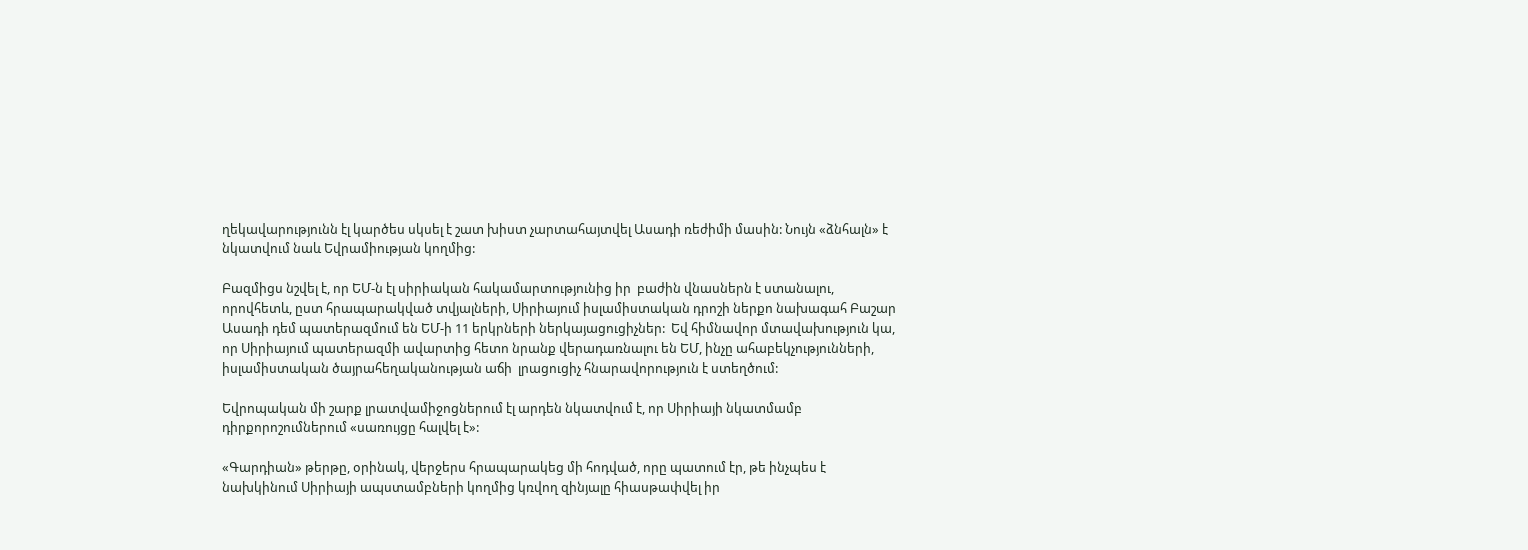ղեկավարությունն էլ կարծես սկսել է շատ խիստ չարտահայտվել Ասադի ռեժիմի մասին: Նույն «ձնհալն» է նկատվում նաև Եվրամիության կողմից:

Բազմիցս նշվել է, որ ԵՄ-ն էլ սիրիական հակամարտությունից իր  բաժին վնասներն է ստանալու, որովհետև, ըստ հրապարակված տվյալների, Սիրիայում իսլամիստական դրոշի ներքո նախագահ Բաշար Ասադի դեմ պատերազմում են ԵՄ-ի 11 երկրների ներկայացուցիչներ:  Եվ հիմնավոր մտավախություն կա, որ Սիրիայում պատերազմի ավարտից հետո նրանք վերադառնալու են ԵՄ, ինչը ահաբեկչությունների, իսլամիստական ծայրահեղականության աճի  լրացուցիչ հնարավորություն է ստեղծում:

Եվրոպական մի շարք լրատվամիջոցներում էլ արդեն նկատվում է, որ Սիրիայի նկատմամբ դիրքորոշումներում «սառույցը հալվել է»:

«Գարդիան» թերթը, օրինակ, վերջերս հրապարակեց մի հոդված, որը պատում էր, թե ինչպես է նախկինում Սիրիայի ապստամբների կողմից կռվող զինյալը հիասթափվել իր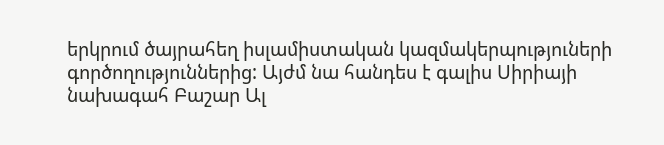երկրում ծայրահեղ իսլամիստական կազմակերպություների գործողություններից: Այժմ նա հանդես է գալիս Սիրիայի նախագահ Բաշար Ալ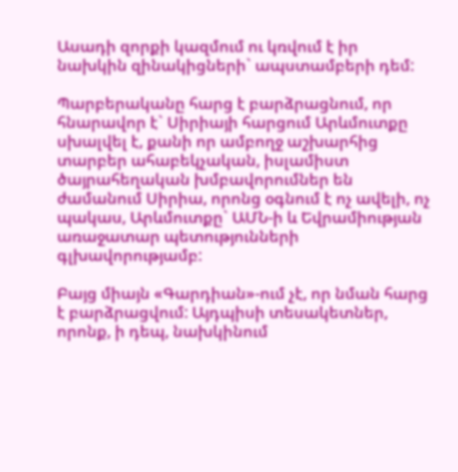Ասադի զորքի կազմում ու կռվում է իր նախկին զինակիցների` ապստամբերի դեմ:

Պարբերականը հարց է բարձրացնում, որ հնարավոր է` Սիրիայի հարցում Արևմուտքը սխալվել է, քանի որ ամբողջ աշխարհից տարբեր ահաբեկչական, իսլամիստ ծայրահեղական խմբավորումներ են ժամանում Սիրիա, որոնց օգնում է ոչ ավելի, ոչ պակաս, Արևմուտքը` ԱՄՆ-ի և Եվրամիության առաջատար պետությունների գլխավորությամբ:

Բայց միայն «Գարդիան»-ում չէ, որ նման հարց է բարձրացվում: Այդպիսի տեսակետներ, որոնք, ի դեպ, նախկինում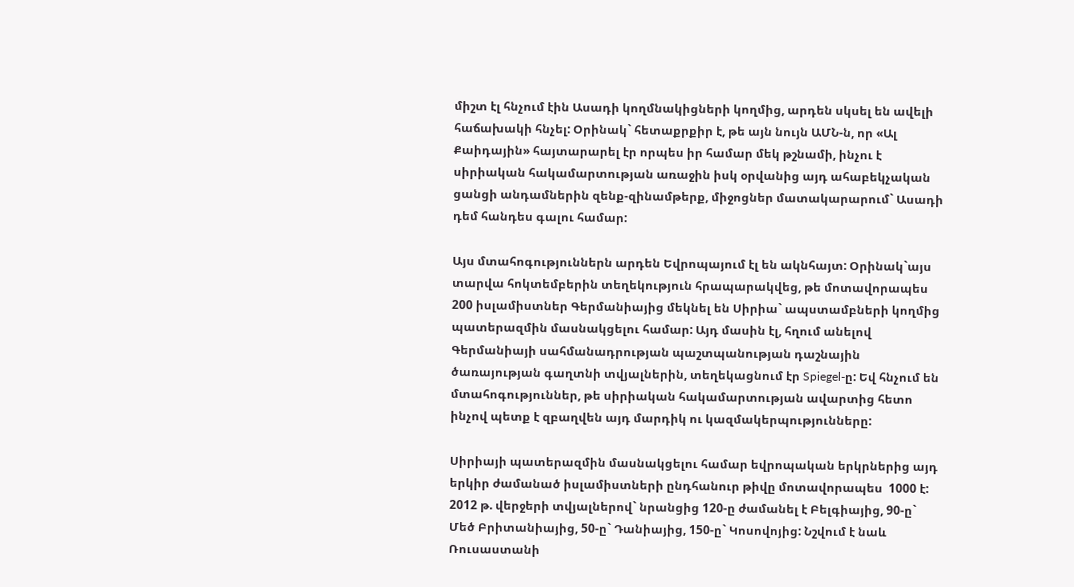միշտ էլ հնչում էին Ասադի կողմնակիցների կողմից, արդեն սկսել են ավելի հաճախակի հնչել: Օրինակ` հետաքրքիր է, թե այն նույն ԱՄՆ-ն, որ «Ալ Քաիդային» հայտարարել էր որպես իր համար մեկ թշնամի, ինչու է սիրիական հակամարտության առաջին իսկ օրվանից այդ ահաբեկչական ցանցի անդամներին զենք-զինամթերք, միջոցներ մատակարարում` Ասադի դեմ հանդես գալու համար:

Այս մտահոգություններն արդեն Եվրոպայում էլ են ակնհայտ: Օրինակ`այս տարվա հոկտեմբերին տեղեկություն հրապարակվեց, թե մոտավորապես  200 իսլամիստներ Գերմանիայից մեկնել են Սիրիա` ապստամբների կողմից պատերազմին մասնակցելու համար: Այդ մասին էլ, հղում անելով Գերմանիայի սահմանադրության պաշտպանության դաշնային ծառայության գաղտնի տվյալներին, տեղեկացնում էր Spiegel-ը: Եվ հնչում են մտահոգություններ, թե սիրիական հակամարտության ավարտից հետո ինչով պետք է զբաղվեն այդ մարդիկ ու կազմակերպությունները:

Սիրիայի պատերազմին մասնակցելու համար եվրոպական երկրներից այդ երկիր ժամանած իսլամիստների ընդհանուր թիվը մոտավորապես  1000 է: 2012 թ. վերջերի տվյալներով` նրանցից 120-ը ժամանել է Բելգիայից, 90-ը` Մեծ Բրիտանիայից, 50-ը` Դանիայից, 150-ը` Կոսովոյից: Նշվում է նաև Ռուսաստանի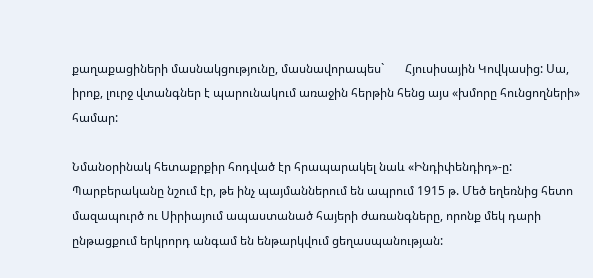քաղաքացիների մասնակցությունը, մասնավորապես`       Հյուսիսային Կովկասից: Սա, իրոք, լուրջ վտանգներ է պարունակում առաջին հերթին հենց այս «խմորը հունցողների» համար:

Նմանօրինակ հետաքրքիր հոդված էր հրապարակել նաև «Ինդիփենդիդ»-ը: Պարբերականը նշում էր, թե ինչ պայմաններում են ապրում 1915 թ. Մեծ եղեռնից հետո մազապուրծ ու Սիրիայում ապաստանած հայերի ժառանգները, որոնք մեկ դարի ընթացքում երկրորդ անգամ են ենթարկվում ցեղասպանության: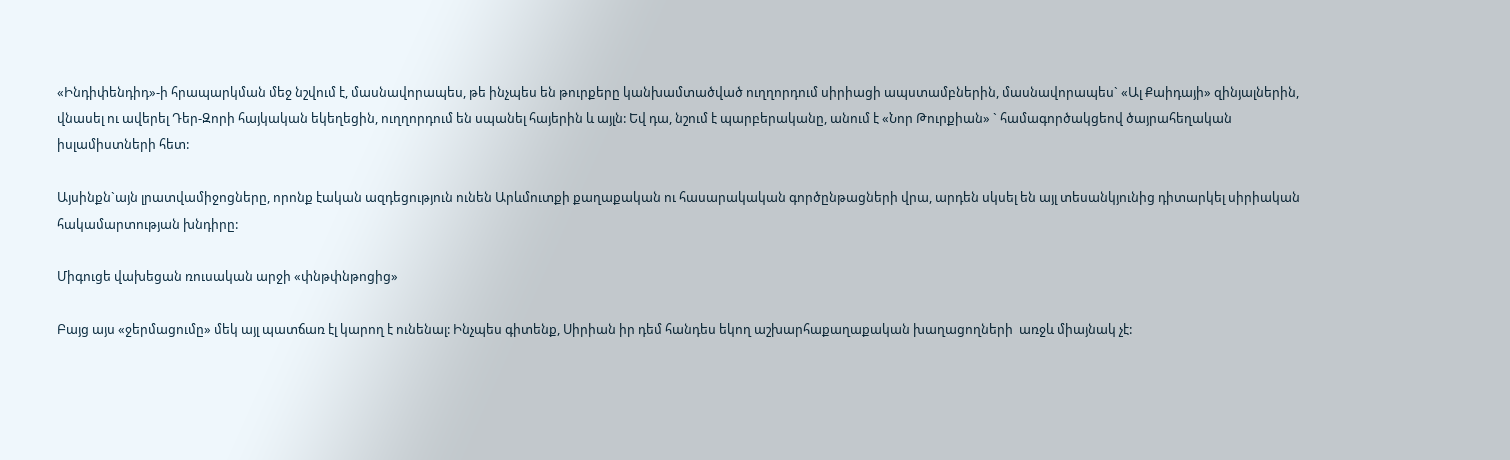«Ինդիփենդիդ»-ի հրապարկման մեջ նշվում է, մասնավորապես, թե ինչպես են թուրքերը կանխամտածված ուղղորդում սիրիացի ապստամբներին, մասնավորապես` «Ալ Քաիդայի» զինյալներին, վնասել ու ավերել Դեր-Զորի հայկական եկեղեցին, ուղղորդում են սպանել հայերին և այլն: Եվ դա, նշում է պարբերականը, անում է «Նոր Թուրքիան» ` համագործակցեով ծայրահեղական իսլամիստների հետ:

Այսինքն`այն լրատվամիջոցները, որոնք էական ազդեցություն ունեն Արևմուտքի քաղաքական ու հասարակական գործընթացների վրա, արդեն սկսել են այլ տեսանկյունից դիտարկել սիրիական հակամարտության խնդիրը:

Միգուցե վախեցան ռուսական արջի «փնթփնթոցից»

Բայց այս «ջերմացումը» մեկ այլ պատճառ էլ կարող է ունենալ: Ինչպես գիտենք, Սիրիան իր դեմ հանդես եկող աշխարհաքաղաքական խաղացողների  առջև միայնակ չէ: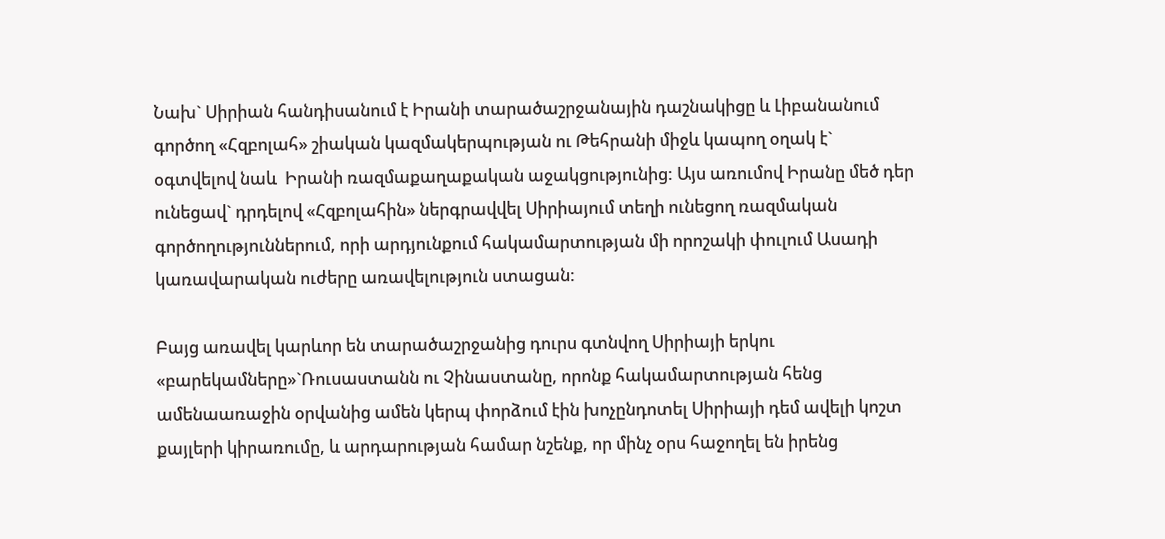Նախ` Սիրիան հանդիսանում է Իրանի տարածաշրջանային դաշնակիցը և Լիբանանում գործող «Հզբոլահ» շիական կազմակերպության ու Թեհրանի միջև կապող օղակ է` օգտվելով նաև  Իրանի ռազմաքաղաքական աջակցությունից: Այս առումով Իրանը մեծ դեր ունեցավ` դրդելով «Հզբոլահին» ներգրավվել Սիրիայում տեղի ունեցող ռազմական գործողություններում, որի արդյունքում հակամարտության մի որոշակի փուլում Ասադի կառավարական ուժերը առավելություն ստացան:

Բայց առավել կարևոր են տարածաշրջանից դուրս գտնվող Սիրիայի երկու «բարեկամները»`Ռուսաստանն ու Չինաստանը, որոնք հակամարտության հենց ամենաառաջին օրվանից ամեն կերպ փորձում էին խոչընդոտել Սիրիայի դեմ ավելի կոշտ քայլերի կիրառումը, և արդարության համար նշենք, որ մինչ օրս հաջողել են իրենց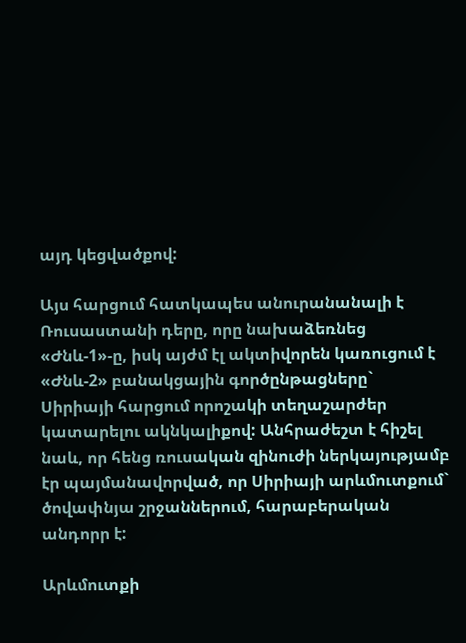այդ կեցվածքով:

Այս հարցում հատկապես անուրանանալի է Ռուսաստանի դերը, որը նախաձեռնեց «Ժնև-1»-ը, իսկ այժմ էլ ակտիվորեն կառուցում է «Ժնև-2» բանակցային գործընթացները` Սիրիայի հարցում որոշակի տեղաշարժեր կատարելու ակնկալիքով: Անհրաժեշտ է հիշել նաև, որ հենց ռուսական զինուժի ներկայությամբ էր պայմանավորված, որ Սիրիայի արևմուտքում` ծովափնյա շրջաններում, հարաբերական անդորր է:

Արևմուտքի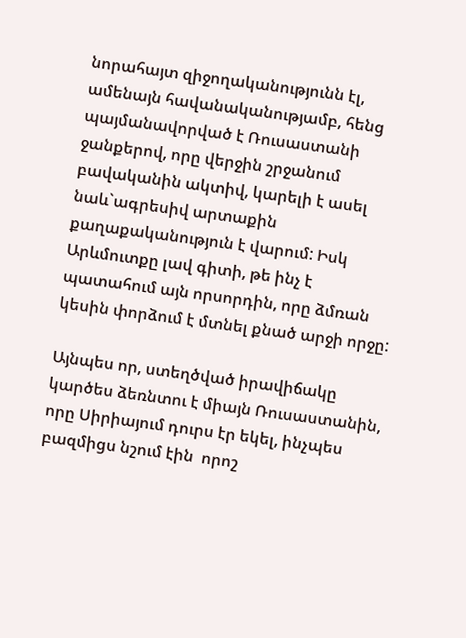նորահայտ զիջողականությունն էլ, ամենայն հավանականությամբ, հենց պայմանավորված է Ռուսաստանի ջանքերով, որը վերջին շրջանում բավականին ակտիվ, կարելի է ասել նաև`ագրեսիվ արտաքին քաղաքականություն է վարում: Իսկ Արևմուտքը լավ գիտի, թե ինչ է պատահում այն որսորդին, որը ձմռան կեսին փորձում է մտնել քնած արջի որջը:

Այնպես որ, ստեղծված իրավիճակը կարծես ձեռնտու է միայն Ռուսաստանին, որը Սիրիայում դուրս էր եկել, ինչպես բազմիցս նշում էին  որոշ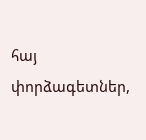հայ փորձագետներ,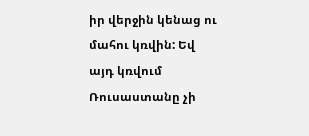իր վերջին կենաց ու մահու կռվին: Եվ այդ կռվում Ռուսաստանը չի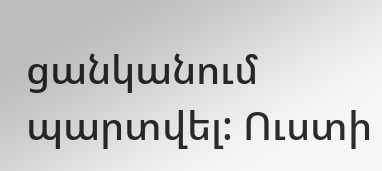ցանկանում պարտվել: Ուստի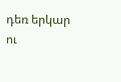դեռ երկար ու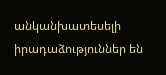անկանխատեսելի իրադաձություններ են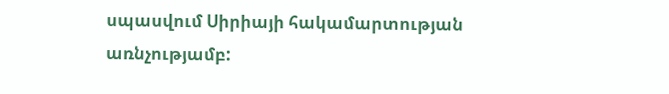սպասվում Սիրիայի հակամարտության առնչությամբ: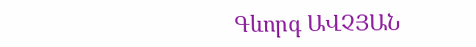Գևորգ ԱՎՉՅԱՆ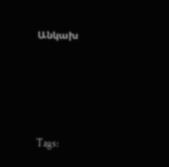Անկախ





Tags: